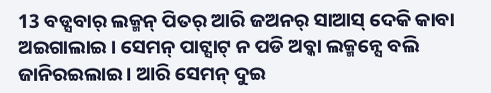13 ବଡ୍ସବାର୍ ଲକ୍ମନ୍ ପିତର୍ ଆରି ଜଅନର୍ ସାଆସ୍ ଦେକି କାବା ଅଇଗାଲାଇ । ସେମନ୍ ପାଟ୍ସାଟ୍ ନ ପଡି ଅବ୍କା ଲକ୍ମନ୍ସେ ବଲି ଜାନିରଇଲାଇ । ଆରି ସେମନ୍ ଦୁଇ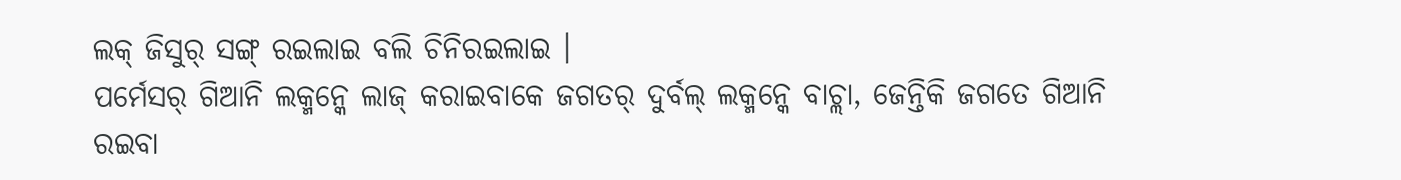ଲକ୍ ଜିସୁର୍ ସଙ୍ଗ୍ ରଇଲାଇ ବଲି ଚିନିରଇଲାଇ ।
ପର୍ମେସର୍ ଗିଆନି ଲକ୍ମନ୍କେ ଲାଜ୍ କରାଇବାକେ ଜଗତର୍ ଦୁର୍ବଲ୍ ଲକ୍ମନ୍କେ ବାଚ୍ଲା, ଜେନ୍ତିକି ଜଗତେ ଗିଆନି ରଇବା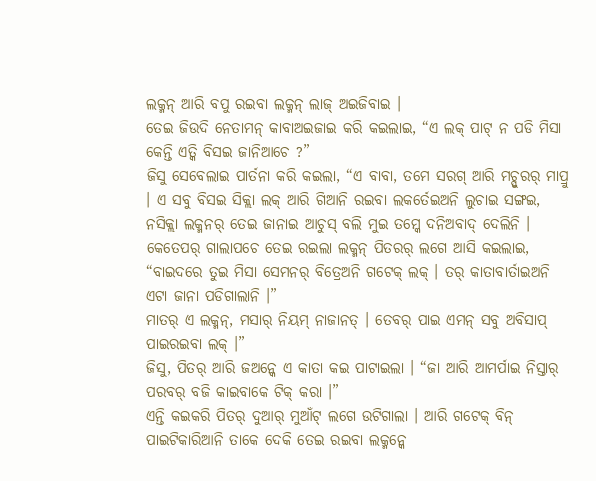ଲକ୍ମନ୍ ଆରି ବପୁ ରଇବା ଲକ୍ମନ୍ ଲାଜ୍ ଅଇଜିବାଇ ।
ତେଇ ଜିଉଦି ନେତାମନ୍ କାବାଅଇଜାଇ କରି କଇଲାଇ, “ଏ ଲକ୍ ପାଟ୍ ନ ପଡି ମିସା କେନ୍ତି ଏତ୍କି ବିସଇ ଜାନିଆଚେ ?”
ଜିସୁ ସେବେଲାଇ ପାର୍ତନା କରି କଇଲା, “ଏ ବାବା, ତମେ ସରଗ୍ ଆରି ମଚ୍ପୁରର୍ ମାପ୍ରୁ । ଏ ସବୁ ବିସଇ ସିକ୍ଲା ଲକ୍ ଆରି ଗିଆନି ରଇବା ଲକର୍ତେଇଅନି ଲୁଚାଇ ସଙ୍ଗଇ, ନସିକ୍ଲା ଲକ୍ମନର୍ ତେଇ ଜାନାଇ ଆଚୁସ୍ ବଲି ମୁଇ ତମ୍କେ ଦନିଅବାଦ୍ ଦେଲିନି ।
କେତେପର୍ ଗାଲାପଚେ ତେଇ ରଇଲା ଲକ୍ମନ୍ ପିତରର୍ ଲଗେ ଆସି କଇଲାଇ, “ବାଇଦରେ ତୁଇ ମିସା ସେମନର୍ ବିତ୍ରେଅନି ଗଟେକ୍ ଲକ୍ । ତର୍ କାତାବାର୍ତାଇଅନି ଏଟା ଜାନା ପଡିଗାଲାନି ।”
ମାତର୍ ଏ ଲକ୍ମନ୍, ମସାର୍ ନିୟମ୍ ନାଜାନତ୍ । ତେବର୍ ପାଇ ଏମନ୍ ସବୁ ଅବିସାପ୍ ପାଇରଇବା ଲକ୍ ।”
ଜିସୁ, ପିତର୍ ଆରି ଜଅନ୍କେ ଏ କାତା କଇ ପାଟାଇଲା । “ଜା ଆରି ଆମର୍ପାଇ ନିସ୍ତାର୍ ପରବର୍ ବଜି କାଇବାକେ ଟିକ୍ କରା ।”
ଏନ୍ତି କଇକରି ପିତର୍ ଦୁଆର୍ ମୁଆଁଟ୍ ଲଗେ ଉଟିଗାଲା । ଆରି ଗଟେକ୍ ବିନ୍ ପାଇଟିକାରିଆନି ତାକେ ଦେକି ତେଇ ରଇବା ଲକ୍ମନ୍କେ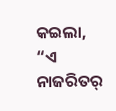କଇଲା, “ଏ ନାଜରିତର୍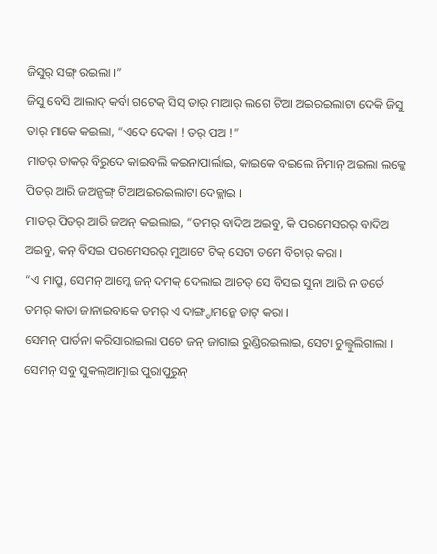ଜିସୁର୍ ସଙ୍ଗ୍ ରଇଲା ।”
ଜିସୁ ବେସି ଆଲାଦ୍ କର୍ବା ଗଟେକ୍ ସିସ୍ ତାର୍ ମାଆର୍ ଲଗେ ଟିଆ ଅଇରଇଲାଟା ଦେକି ଜିସୁ ତାର୍ ମାକେ କଇଲା, “ଏଦେ ଦେକା ! ତର୍ ପଅ !”
ମାତର୍ ତାକର୍ ବିରୁଦେ କାଇବଲି କଇନାପାର୍ଲାଇ, କାଇକେ ବଇଲେ ନିମାନ୍ ଅଇଲା ଲକ୍କେ ପିତର୍ ଆରି ଜଅନ୍ସଙ୍ଗ୍ ଟିଆଅଇରଇଲାଟା ଦେକ୍ଲାଇ ।
ମାତର୍ ପିତର୍ ଆରି ଜଅନ୍ କଇଲାଇ, “ତମର୍ ବାଦିଅ ଅଇବୁ, କି ପରମେସରର୍ ବାଦିଅ ଅଇବୁ, କନ୍ ବିସଇ ପରମେସରର୍ ମୁଆଟେ ଟିକ୍ ସେଟା ତମେ ବିଚାର୍ କରା ।
“ଏ ମାପ୍ରୁ, ସେମନ୍ ଆମ୍କେ ଜନ୍ ଦମକ୍ ଦେଲାଇ ଆଚତ୍ ସେ ବିସଇ ସୁନା ଆରି ନ ଡର୍ତେ ତମର୍ କାତା ଜାନାଇବାକେ ତମର୍ ଏ ଦାଙ୍ଗ୍ଡାମନ୍କେ ଡାଟ୍ କରା ।
ସେମନ୍ ପାର୍ତନା କରିସାରାଇଲା ପଚେ ଜନ୍ ଜାଗାଇ ରୁଣ୍ଡିରଇଲାଇ, ସେଟା ଚୁଲ୍ବୁଲିଗାଲା । ସେମନ୍ ସବୁ ସୁକଲ୍ଆତ୍ମାଇ ପୁରାପୁରୁନ୍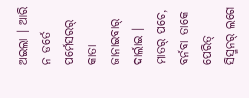ଅଇଲା । ଆରି ନ ଡର୍ତେ ପର୍ମେସରର୍ କାତା ଜାନାଇବାର୍ ଦାର୍ଲାଇ ।
ମାତର୍ ପଚେ, ବର୍ନବା ତାକେ ପେରିତ୍ ସିସ୍ମନର୍ ଲଗେ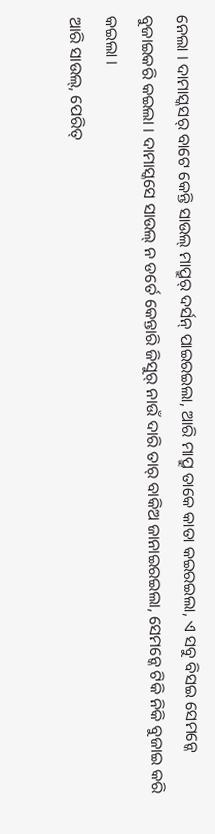ନେଲା । ଦାମାସ୍କସର୍ ବାଟେ କେନ୍ତି ସାଉଲ୍ ମାପ୍ରୁର୍ ଦର୍ସନ୍ ପାଇରଇଲା, ଆରି ମାପ୍ରୁ ତାକେ କାତା କଇରଇଲା, ଏ ସବୁ ବିସଇ ସେମନ୍କେ ବୁଜାଇକରି କଇଲା । ଦାମାସ୍କସେ ସାଉଲ୍ ନ ଡର୍ତେ କେନ୍ତାରି ଜିସୁର୍ ନାଉଁ ଦାରି ତାର୍ ବାକିଅ ଜାନାଇରଇଲା, ସେମନ୍କେ ଟିକି ନିକି ବୁଜାଇ କରି କଇଲା ।
ଆରି ସାଉଲ୍, ପେରିତ୍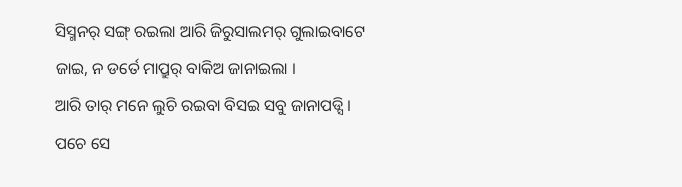ସିସ୍ମନର୍ ସଙ୍ଗ୍ ରଇଲା ଆରି ଜିରୁସାଲମର୍ ଗୁଲାଇବାଟେ ଜାଇ, ନ ଡର୍ତେ ମାପ୍ରୁର୍ ବାକିଅ ଜାନାଇଲା ।
ଆରି ତାର୍ ମନେ ଲୁଚି ରଇବା ବିସଇ ସବୁ ଜାନାପଡ୍ସି । ପଚେ ସେ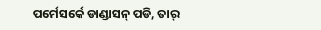ପର୍ମେସର୍କେ ଡାଣ୍ଡାସନ୍ ପଡି, ତାର୍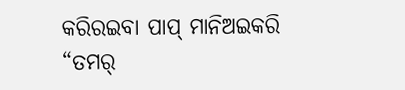କରିରଇବା ପାପ୍ ମାନିଅଇକରି “ତମର୍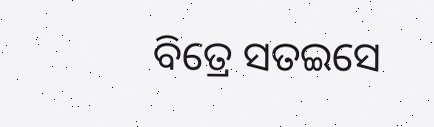ବିତ୍ରେ ସତଇସେ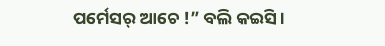ପର୍ମେସର୍ ଆଚେ !” ବଲି କଇସି ।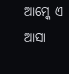ଆମ୍କେ ଏ ଆସା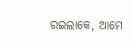ରଇଲାକେ, ଆମେ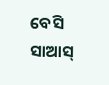ବେସି ସାଆସ୍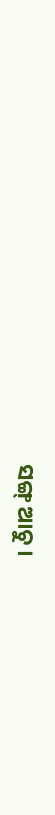ସଙ୍ଗ୍ ଆଚୁ ।